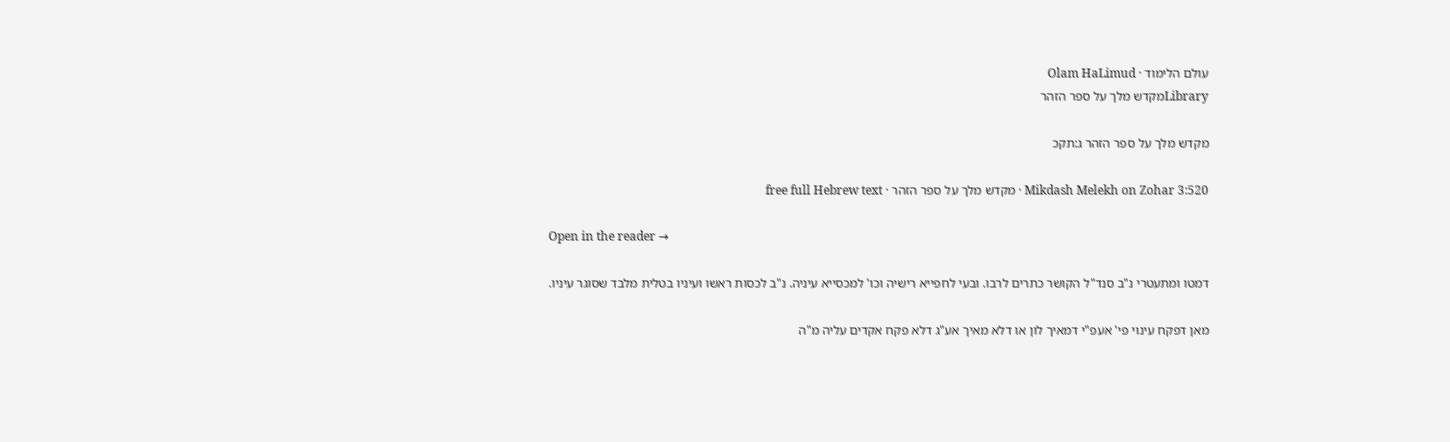עולם הלימוד · Olam HaLimud
Libraryמקדש מלך על ספר הזהר

מקדש מלך על ספר הזהר ג:תקכ

Mikdash Melekh on Zohar 3:520 · מקדש מלך על ספר הזהר · free full Hebrew text

Open in the reader →

דמטו ומתעטרי נ"ב סנד"ל הקושר כתרים לרבו. ובעי לחפייא רישיה וכו' למכסייא עיניה. נ"ב לכסות ראשו ועיניו בטלית מלבד שסוגר עיניו.

מאן דפקח עינוי פי' אעפ"י דמאיך לון או דלא מאיך אע"ג דלא פקח אקדים עליה מ"ה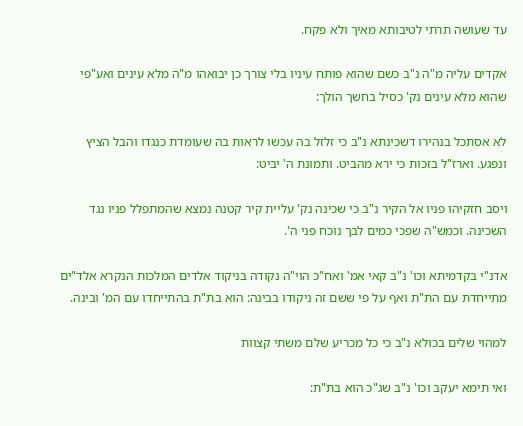עד שעושה תרתי לטיבותא מאיך ולא פקח.

אקדים עליה מ"ה נ"ב כשם שהוא פותח עיניו בלי צורך כן יבואהו מ"ה מלא עינים ואע"פי שהוא מלא עינים נק' כסיל בחשך הולך:

לא אסתכל בנהירו דשכינתא נ"ב כי זלזל בה עכשו לראות בה שעומדת כנגדו והבל הציץ ונפגע. וארז"ל בזכות כי ירא מהביט. ותמונת ה' יביט:

ויסב חזקיהו פניו אל הקיר נ"ב כי שכינה נק' עליית קיר קטנה נמצא שהמתפלל פניו נגד השכינה. וכמש"ה שפכי כמים לבך נוכח פני ה'.

אדנ"י בקדמיתא וכו' נ"ב קאי אמ' ואח"כ הוי"ה נקודה בניקוד אלדים המלכות הנקרא אלד"ים מתייחדת עם הת"ת ואף על פי ששם זה ניקודו בבינה: הוא בת"ת בהתייחדו עם המ' ובינה.

למהוי שלים בכולא נ"ב כי כל מכריע שלם משתי קצוות

ואי תימא יעקב וכו' נ"ב שג"כ הוא בת"ת: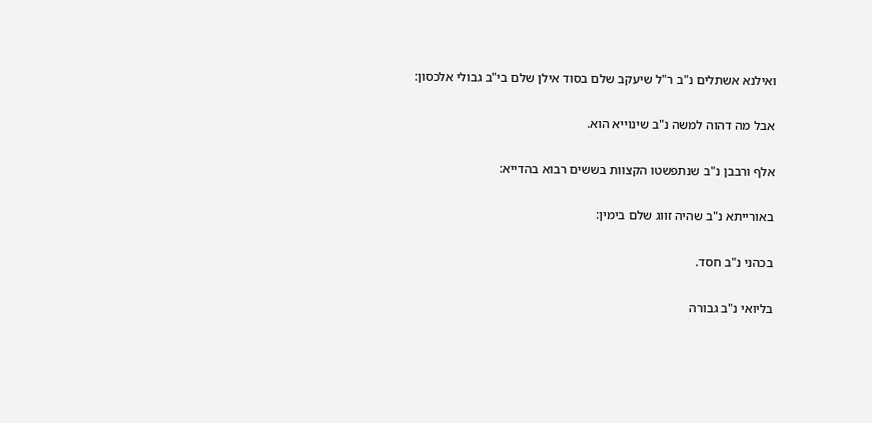ואילנא אשתלים נ"ב ר"ל שיעקב שלם בסוד אילן שלם בי"ב גבולי אלכסון:

אבל מה דהוה למשה נ"ב שינוייא הוא.

אלף ורבבן נ"ב שנתפשטו הקצוות בששים רבוא בהדייא:

באורייתא נ"ב שהיה זווג שלם בימין:

בכהני נ"ב חסד.

בליואי נ"ב גבורה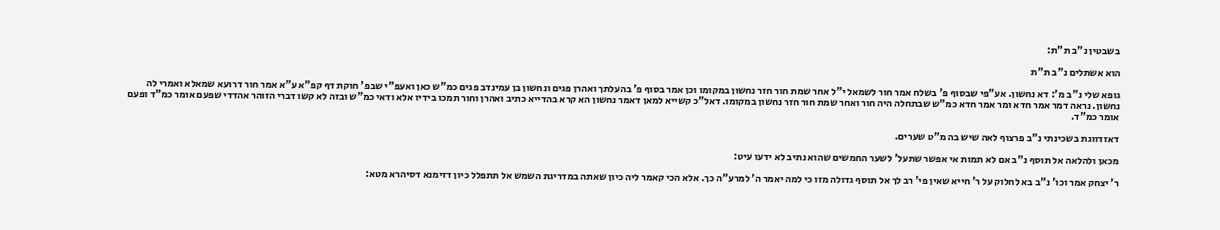בשבטין נ"ב ת"ת:

הוא אשתלים נ"ב ת"ת

גופא שלי נ"ב מ': דא נחשון. אע"פי שבסוף פ' בשלח אמר חור לשמאל י"ל אחר שמת חור חזר נחשון במקומו וכן אמר בסוף פ' בהעלתך ואהרן פגים ונחשון בן עמינדב פגים כמ"ש כאן ואעפ"י שבפ' חוקת דף קפ"א ע"א אמר חור דרועא שמאלא ואמרי לה נחשון. נראה דמר אמר חדא ומר אמר חדא כמ"ש שבתחלה היה חור ואחר שמת חור חזר נחשון במקומו. דאל"כ קשייא למאן דאמר נחשון הא קרא בהדייא כתיב ואהרן וחור תמכו בידיו אלא ודאי כמ"ש ובזה לא קשו דברי הזוהר אהדדי שפעם אומר כמ"ד ופעם אומר כמ"ד.

דאזדווגת בשכינתי נ"ב פרצוף לאה שיש בה מ"ט שערים.

מכאן ולהלאה אל תוסף נ"ב אם לא תמות אי אפשר שתעל' לשער החמשים שהוא נתיב לא ידעו עיט:

ר' יצחק אמר וכו' נ"ב בא לחלוק על ר' חייא שאין פי' רב לך אל תוסף גדולה מזו כי למה יאמר ה' למרע"ה כך. אלא הכי קאמר ליה כיון שאתה במדריגת השמש אל תתפלל כיון דזימנא דסיהרא מטא: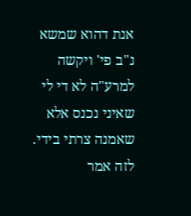אנת דהוא שמשא נ"ב פי' ויקשה למרע"ה לא די לי שאיני נכנס אלא שאמנה צרתי בידי. לזה אמר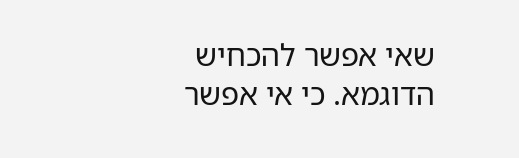שאי אפשר להכחיש הדוגמא. כי אי אפשר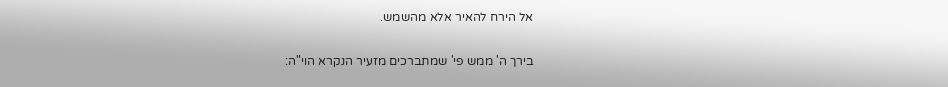אל הירח להאיר אלא מהשמש.

בירך ה' ממש פי' שמתברכים מזעיר הנקרא הוי"ה: